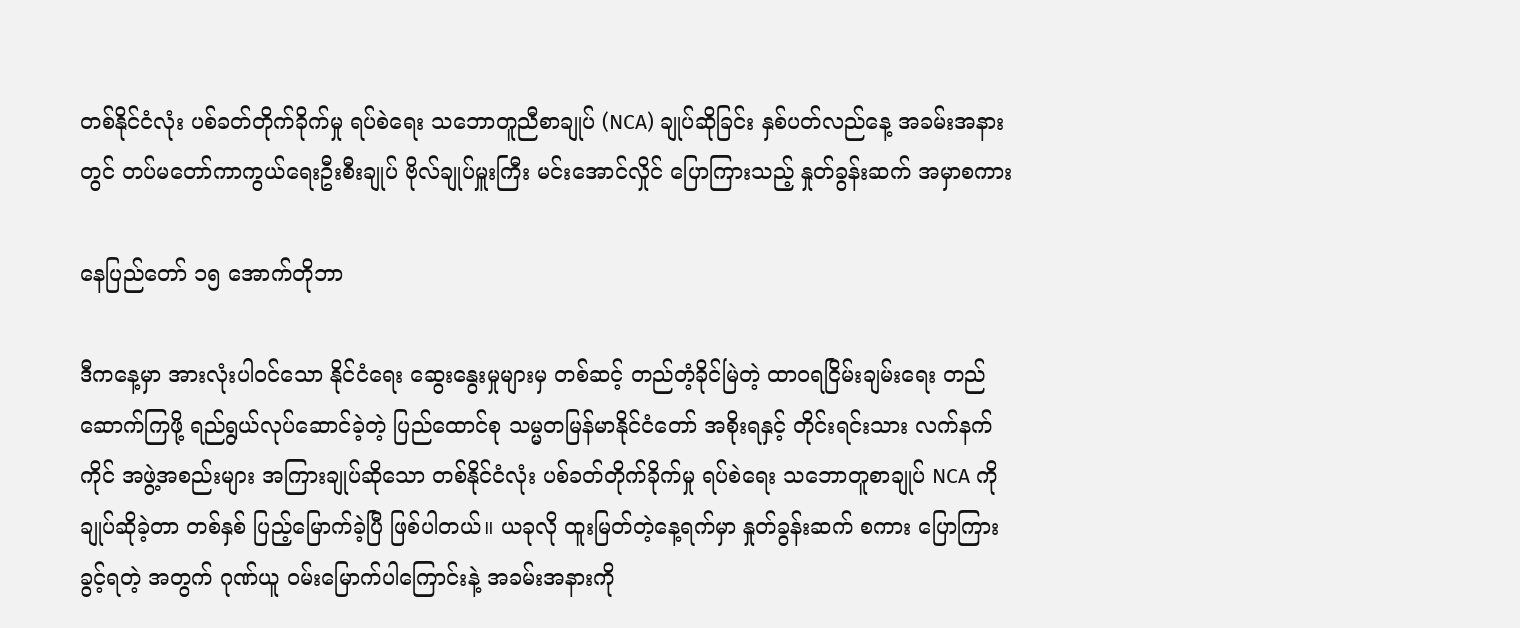တစ်နိုင်ငံလုံး ပစ်ခတ်တိုက်ခိုက်မှု ရပ်စဲရေး သဘောတူညီစာချုပ် (NCA) ချုပ်ဆိုခြင်း နှစ်ပတ်လည်နေ့ အခမ်းအနားတွင် တပ်မတော်ကာကွယ်ရေးဦးစီးချုပ် ဗိုလ်ချုပ်မှူးကြီး မင်းအောင်လှိုင် ပြောကြားသည့် နှုတ်ခွန်းဆက် အမှာစကား

နေပြည်တော် ၁၅ အောက်တိုဘာ

ဒီကနေ့မှာ အားလုံးပါဝင်သော နိုင်ငံရေး ဆွေးနွေးမှုများမှ တစ်ဆင့် တည်တံ့ခိုင်မြဲတဲ့ ထာဝရငြိမ်းချမ်းရေး တည်ဆောက်ကြဖို့ ရည်ရွယ်လုပ်ဆောင်ခဲ့တဲ့ ပြည်ထောင်စု သမ္မတမြန်မာနိုင်ငံတော် အစိုးရနှင့် တိုင်းရင်းသား လက်နက်ကိုင် အဖွဲ့အစည်းများ အကြားချုပ်ဆိုသော တစ်နိုင်ငံလုံး ပစ်ခတ်တိုက်ခိုက်မှု ရပ်စဲရေး သဘောတူစာချုပ် NCA ကို ချုပ်ဆိုခဲ့တာ တစ်နှစ် ပြည့်မြောက်ခဲ့ပြီ ဖြစ်ပါတယ်။ ယခုလို ထူးမြတ်တဲ့နေ့ရက်မှာ နှုတ်ခွန်းဆက် စကား ပြောကြားခွင့်ရတဲ့ အတွက် ဂုဏ်ယူ ဝမ်းမြောက်ပါကြောင်းနဲ့ အခမ်းအနားကို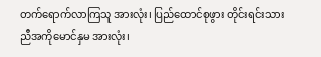တက်ရောက်လာကြသူ အားလုံး၊ ပြည်ထောင်စုဖွား တိုင်းရင်းသား ညီအကိုမောင်နှမ အားလုံး၊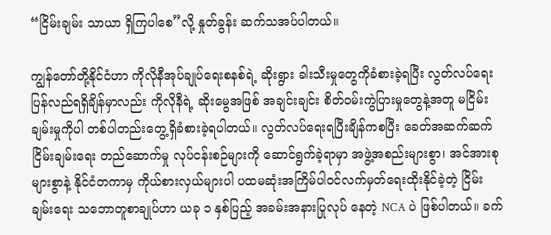“ငြိမ်းချမ်း သာယာ ရှိကြပါစေ”လို့ နှုတ်ခွန်း ဆက်သအပ်ပါတယ်။

ကျွန်တော်တို့နိုင်ငံဟာ ကိုလိုနီအုပ်ချုပ်ရေးစနစ်ရဲ့ ဆိုးရွား ခါးသီးမှုတွေကိုခံစားခဲ့ရပြီး လွတ်လပ်ရေး ပြန်လည်ရရှိချိန်မှာလည်း ကိုလိုနီရဲ့ ဆိုးမွေအဖြစ် အချင်းချင်း စိတ်ဝမ်းကွဲပြားမှုတွေနဲ့အတူ မငြိမ်းချမ်းမှုကိုပါ တစ်ပါတည်းတွေ့ရှိခံစားခဲ့ရပါတယ်။ လွတ်လပ်ရေးရပြီးချိန်ကစပြီး ခေတ်အဆက်ဆက် ငြိမ်းချမ်းရေး တည်ဆောက်မှု လုပ်ငန်းစဉ်များကို ဆောင်ရွက်ခဲ့ရာမှာ အဖွဲ့အစည်းများစွာ၊ အင်အားစုများစွာနဲ့ နိုင်ငံတကာမှ ကိုယ်စားလှယ်များပါ ပထမဆုံးအကြိမ်ပါဝင်လက်မှတ်ရေးထိုးနိုင်ခဲ့တဲ့ ငြိမ်းချမ်းရေး သဘောတူစာချုပ်ဟာ ယခု ၁ နှစ်ပြည့် အခမ်းအနားပြုလုပ် နေတဲ့ NCA ပဲ ဖြစ်ပါတယ်။ ခက်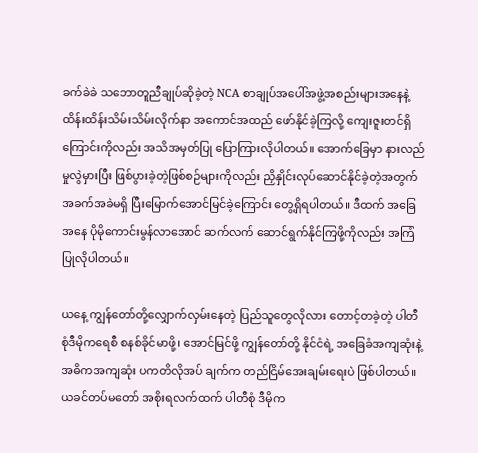ခက်ခဲခဲ သဘောတူညီချုပ်ဆိုခဲ့တဲ့ NCA စာချုပ်အပေါ်အဖွဲ့အစည်းများအနေနဲ့ ထိန်းထိန်းသိမ်းသိမ်းလိုက်နာ အကောင်အထည် ဖော်နိုင်ခဲ့ကြလို့ ကျေးဇူးတင်ရှိကြောင်းကိုလည်း အသိအမှတ်ပြု ပြောကြားလိုပါတယ်။ အောက်ခြေမှာ နားလည်မှုလွဲမှားပြီး ဖြစ်ပွားခဲ့တဲ့ဖြစ်စဉ်များကိုလည်း ညှိနှိုင်းလုပ်ဆောင်နိုင်ခဲ့တဲ့အတွက် အခက်အခဲမရှိ ပြီးမြောက်အောင်မြင်ခဲ့ကြောင်း တွေ့ရှိရပါတယ်။ ဒီထက် အခြေအနေ ပိုမိုကောင်းမွန်လာအောင် ဆက်လက် ဆောင်ရွက်နိုင်ကြဖို့ကိုလည်း အကြံပြုလိုပါတယ်။

ယနေ့ ကျွန်တော်တို့လျှောက်လှမ်းနေတဲ့ ပြည်သူတွေလိုလား တောင့်တခဲ့တဲ့ ပါတီစုံဒီမိုကရေစီ စနစ်ခိုင်မာဖို့၊ အောင်မြင်ဖို့ ကျွန်တော်တို့ နိုင်ငံရဲ့ အခြေခံအကျဆုံးနဲ့ အဓိကအကျဆုံး ပကတိလိုအပ် ချက်က တည်ငြိမ်အေးချမ်းရေးပဲ ဖြစ်ပါတယ်။ ယခင်တပ်မတော် အစိုးရလက်ထက် ပါတီစုံ ဒီမိုက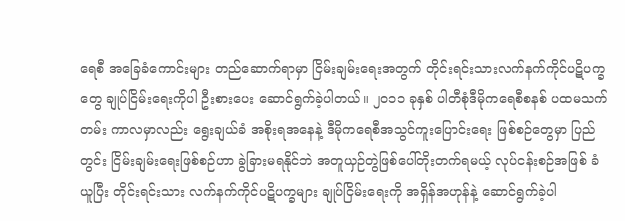ရေစီ အခြေခံကောင်းများ တည်ဆောက်ရာမှာ ငြိမ်းချမ်းရေးအတွက် တိုင်းရင်းသားလက်နက်ကိုင်ပဋိပက္ခတွေ ချုပ်ငြိမ်းရေးကိုပါ ဦးစားပေး ဆောင်ရွက်ခဲ့ပါတယ်။ ၂၀၁၁ ခုနှစ် ပါတီစုံဒီမိုကရေစီစနစ် ပထမသက်တမ်း ကာလမှာလည်း ရွေးချယ်ခံ အစိုးရအနေနဲ့ ဒီမိုကရေစီအသွင်ကူးပြောင်းရေး ဖြစ်စဉ်တွေမှာ ပြည်တွင်း ငြိမ်းချမ်းရေးဖြစ်စဉ်ဟာ ခွဲခြားမရနိုင်ဘဲ အတူယှဉ်တွဲဖြစ်ပေါ်တိုးတက်ရမယ့် လုပ်ငန်းစဉ်အဖြစ် ခံယူပြီး တိုင်းရင်းသား လက်နက်ကိုင်ပဋိပက္ခများ ချုပ်ငြိမ်းရေးကို အရှိန်အဟုန်နဲ့ ဆောင်ရွက်ခဲ့ပါ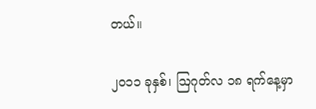တယ်။

၂၀၁၁ ခုနှစ်၊ ဩဂုတ်လ ၁၈ ရက်နေ့မှာ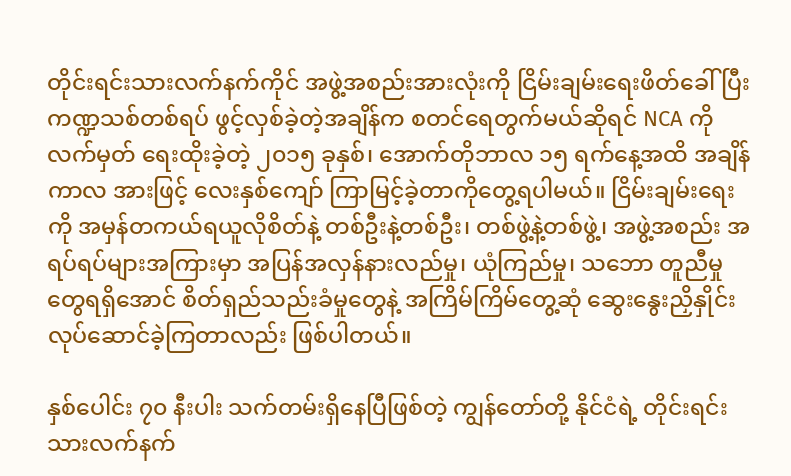တိုင်းရင်းသားလက်နက်ကိုင် အဖွဲ့အစည်းအားလုံးကို ငြိမ်းချမ်းရေးဖိတ်ခေါ်ပြီး ကဏ္ဍသစ်တစ်ရပ် ဖွင့်လှစ်ခဲ့တဲ့အချိန်က စတင်ရေတွက်မယ်ဆိုရင် NCA ကို လက်မှတ် ရေးထိုးခဲ့တဲ့ ၂၀၁၅ ခုနှစ်၊ အောက်တိုဘာလ ၁၅ ရက်နေ့အထိ အချိန်ကာလ အားဖြင့် လေးနှစ်ကျော် ကြာမြင့်ခဲ့တာကိုတွေ့ရပါမယ်။ ငြိမ်းချမ်းရေးကို အမှန်တကယ်ရယူလိုစိတ်နဲ့ တစ်ဦးနဲ့တစ်ဦး၊ တစ်ဖွဲ့နဲ့တစ်ဖွဲ့၊ အဖွဲ့အစည်း အရပ်ရပ်များအကြားမှာ အပြန်အလှန်နားလည်မှု၊ ယုံကြည်မှု၊ သဘော တူညီမှုတွေရရှိအောင် စိတ်ရှည်သည်းခံမှုတွေနဲ့ အကြိမ်ကြိမ်တွေ့ဆုံ ဆွေးနွေးညှိနှိုင်း လုပ်ဆောင်ခဲ့ကြတာလည်း ဖြစ်ပါတယ်။

နှစ်ပေါင်း ၇၀ နီးပါး သက်တမ်းရှိနေပြီဖြစ်တဲ့ ကျွန်တော်တို့ နိုင်ငံရဲ့ တိုင်းရင်းသားလက်နက်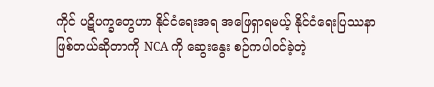ကိုင် ပဋိပက္ခတွေဟာ နိုင်ငံရေးအရ အဖြေရှာရမယ့် နိုင်ငံရေးပြဿနာ ဖြစ်တယ်ဆိုတာကို NCA ကို ဆွေးနွေး စဉ်ကပါဝင်ခဲ့တဲ့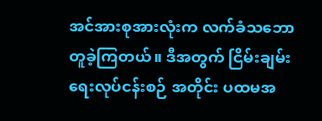အင်အားစုအားလုံးက လက်ခံသဘောတူခဲ့ကြတယ်။ ဒီအတွက် ငြိမ်းချမ်းရေးလုပ်ငန်းစဉ် အတိုင်း ပထမအ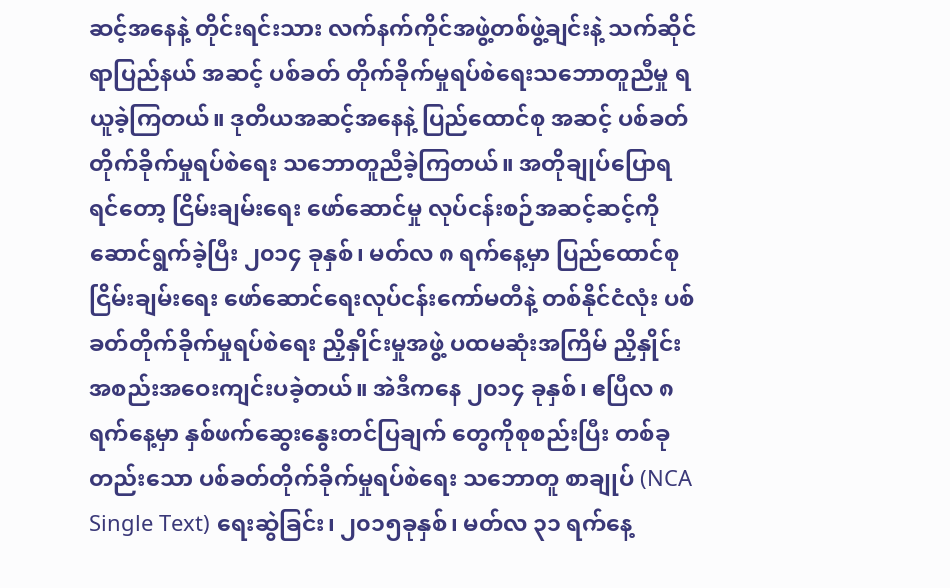ဆင့်အနေနဲ့ တိုင်းရင်းသား လက်နက်ကိုင်အဖွဲ့တစ်ဖွဲ့ချင်းနဲ့ သက်ဆိုင်ရာပြည်နယ် အဆင့် ပစ်ခတ် တိုက်ခိုက်မှုရပ်စဲရေးသဘောတူညီမှု ရယူခဲ့ကြတယ်။ ဒုတိယအဆင့်အနေနဲ့ ပြည်ထောင်စု အဆင့် ပစ်ခတ်တိုက်ခိုက်မှုရပ်စဲရေး သဘောတူညီခဲ့ကြတယ်။ အတိုချုပ်ပြောရရင်တော့ ငြိမ်းချမ်းရေး ဖော်ဆောင်မှု လုပ်ငန်းစဉ်အဆင့်ဆင့်ကို ဆောင်ရွက်ခဲ့ပြီး ၂၀၁၄ ခုနှစ်၊ မတ်လ ၈ ရက်နေ့မှာ ပြည်ထောင်စုငြိမ်းချမ်းရေး ဖော်ဆောင်ရေးလုပ်ငန်းကော်မတီနဲ့ တစ်နိုင်ငံလုံး ပစ်ခတ်တိုက်ခိုက်မှုရပ်စဲရေး ညှိနှိုင်းမှုအဖွဲ့ ပထမဆုံးအကြိမ် ညှိနှိုင်းအစည်းအဝေးကျင်းပခဲ့တယ်။ အဲဒီကနေ ၂၀၁၄ ခုနှစ်၊ ဧပြီလ ၈ ရက်နေ့မှာ နှစ်ဖက်ဆွေးနွေးတင်ပြချက် တွေကိုစုစည်းပြီး တစ်ခုတည်းသော ပစ်ခတ်တိုက်ခိုက်မှုရပ်စဲရေး သဘောတူ စာချုပ် (NCA Single Text) ရေးဆွဲခြင်း၊ ၂၀၁၅ခုနှစ်၊ မတ်လ ၃၁ ရက်နေ့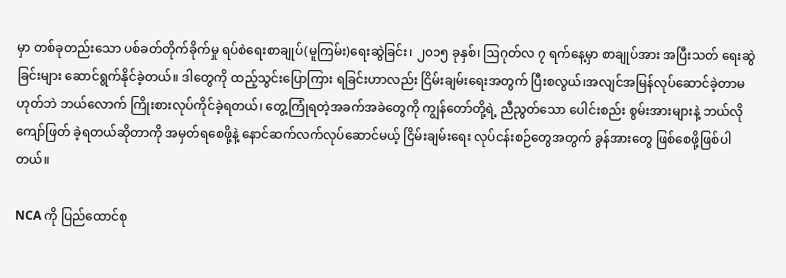မှာ တစ်ခုတည်းသော ပစ်ခတ်တိုက်ခိုက်မှု ရပ်စဲရေးစာချုပ်(မူကြမ်း)ရေးဆွဲခြင်း၊ ၂၀၁၅ ခုနှစ်၊ ဩဂုတ်လ ၇ ရက်နေ့မှာ စာချုပ်အား အပြီးသတ် ရေးဆွဲခြင်းများ ဆောင်ရွက်နိုင်ခဲ့တယ်။ ဒါတွေကို ထည့်သွင်းပြောကြား ရခြင်းဟာလည်း ငြိမ်းချမ်းရေးအတွက် ပြီးစလွယ်၊အလျင်အမြန်လုပ်ဆောင်ခဲ့တာမဟုတ်ဘဲ ဘယ်လောက် ကြိုးစားလုပ်ကိုင်ခဲ့ရတယ်၊ တွေ့ကြုံရတဲ့အခက်အခဲတွေကို ကျွန်တော်တို့ရဲ့ ညီညွတ်သော ပေါင်းစည်း စွမ်းအားများနဲ့ ဘယ်လိုကျော်ဖြတ် ခဲ့ရတယ်ဆိုတာကို အမှတ်ရစေဖို့နဲ့ နောင်ဆက်လက်လုပ်ဆောင်မယ့် ငြိမ်းချမ်းရေး လုပ်ငန်းစဉ်တွေအတွက် ခွန်အားတွေ ဖြစ်စေဖို့ဖြစ်ပါတယ်။

NCA ကို ပြည်ထောင်စု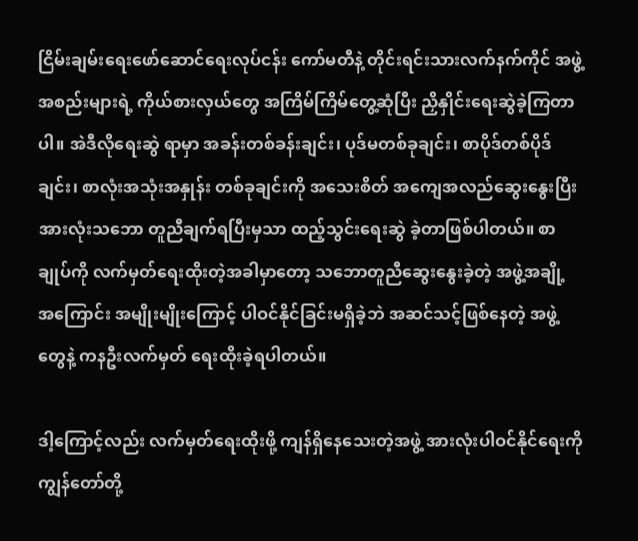ငြိမ်းချမ်းရေးဖော်ဆောင်ရေးလုပ်ငန်း ကော်မတီနဲ့ တိုင်းရင်းသားလက်နက်ကိုင် အဖွဲ့အစည်းများရဲ့ ကိုယ်စားလှယ်တွေ အကြိမ်ကြိမ်တွေ့ဆုံပြီး ညှိနှိုင်းရေးဆွဲခဲ့ကြတာပါ။ အဲဒီလိုရေးဆွဲ ရာမှာ အခန်းတစ်ခန်းချင်း၊ ပုဒ်မတစ်ခုချင်း၊ စာပိုဒ်တစ်ပိုဒ်ချင်း၊ စာလုံးအသုံးအနှုန်း တစ်ခုချင်းကို အသေးစိတ် အကျေအလည်ဆွေးနွေးပြီး အားလုံးသဘော တူညီချက်ရပြီးမှသာ ထည့်သွင်းရေးဆွဲ ခဲ့တာဖြစ်ပါတယ်။ စာချုပ်ကို လက်မှတ်ရေးထိုးတဲ့အခါမှာတော့ သဘောတူညီဆွေးနွေးခဲ့တဲ့ အဖွဲ့အချို့ အကြောင်း အမျိုးမျိုးကြောင့် ပါဝင်နိုင်ခြင်းမရှိခဲ့ဘဲ အဆင်သင့်ဖြစ်နေတဲ့ အဖွဲ့တွေနဲ့ ကနဦးလက်မှတ် ရေးထိုးခဲ့ရပါတယ်။

ဒါ့ကြောင့်လည်း လက်မှတ်ရေးထိုးဖို့ ကျန်ရှိနေသေးတဲ့အဖွဲ့ အားလုံးပါဝင်နိုင်ရေးကို ကျွန်တော်တို့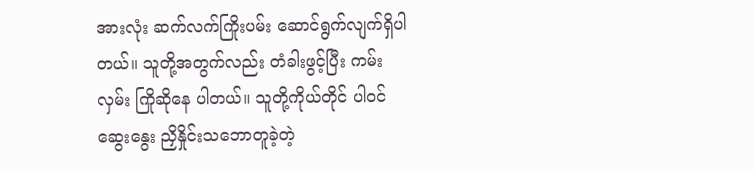အားလုံး ဆက်လက်ကြိုးပမ်း ဆောင်ရွက်လျက်ရှိပါတယ်။ သူတို့အတွက်လည်း တံခါးဖွင့်ပြီး ကမ်းလှမ်း ကြိုဆိုနေ ပါတယ်။ သူတို့ကိုယ်တိုင် ပါဝင်ဆွေးနွေး ညှိနှိုင်းသဘောတူခဲ့တဲ့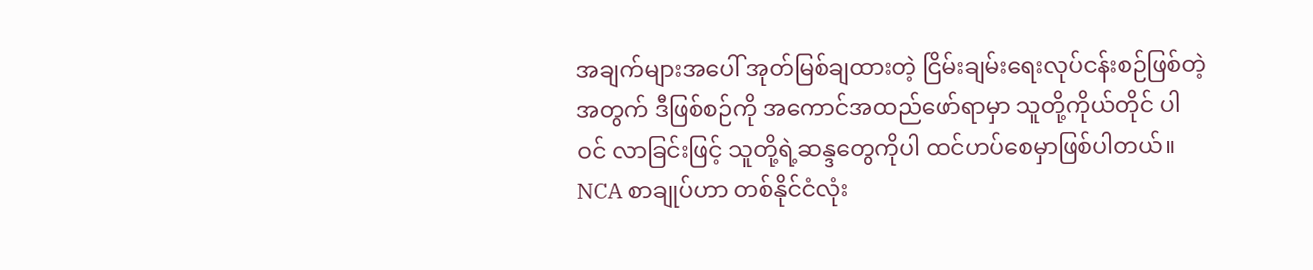အချက်များအပေါ် အုတ်မြစ်ချထားတဲ့ ငြိမ်းချမ်းရေးလုပ်ငန်းစဉ်ဖြစ်တဲ့ အတွက် ဒီဖြစ်စဉ်ကို အကောင်အထည်ဖော်ရာမှာ သူတို့ကိုယ်တိုင် ပါဝင် လာခြင်းဖြင့် သူတို့ရဲ့ဆန္ဒတွေကိုပါ ထင်ဟပ်စေမှာဖြစ်ပါတယ်။ NCA စာချုပ်ဟာ တစ်နိုင်ငံလုံး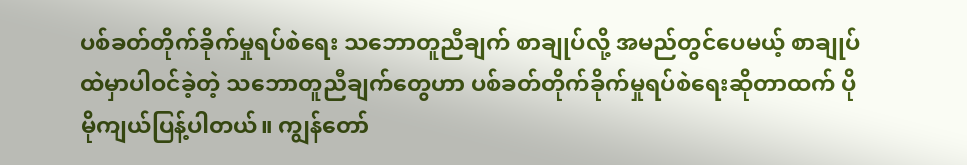ပစ်ခတ်တိုက်ခိုက်မှုရပ်စဲရေး သဘောတူညီချက် စာချုပ်လို့ အမည်တွင်ပေမယ့် စာချုပ်ထဲမှာပါဝင်ခဲ့တဲ့ သဘောတူညီချက်တွေဟာ ပစ်ခတ်တိုက်ခိုက်မှုရပ်စဲရေးဆိုတာထက် ပိုမိုကျယ်ပြန့်ပါတယ်။ ကျွန်တော်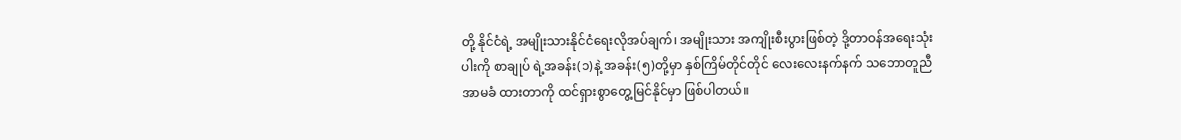တို့ နိုင်ငံရဲ့ အမျိုးသားနိုင်ငံရေးလိုအပ်ချက်၊ အမျိုးသား အကျိုးစီးပွားဖြစ်တဲ့ ဒို့တာဝန်အရေးသုံးပါးကို စာချုပ် ရဲ့အခန်း(၁)နဲ့ အခန်း(၅)တို့မှာ နှစ်ကြိမ်တိုင်တိုင် လေးလေးနက်နက် သဘောတူညီအာမခံ ထားတာကို ထင်ရှားစွာတွေ့မြင်နိုင်မှာ ဖြစ်ပါတယ်။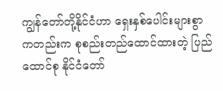ကျွန်တော်တို့နိုင်ငံဟာ ရှေးနှစ်ပေါင်းများစွာကတည်းက စုစည်းတည်ထောင်ထားတဲ့ ပြည်ထောင်စု နိုင်ငံတော်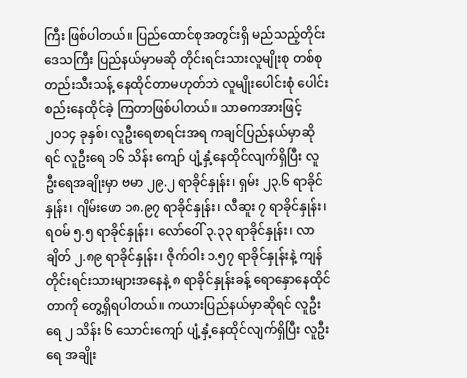ကြီး ဖြစ်ပါတယ်။ ပြည်ထောင်စုအတွင်းရှိ မည်သည့်တိုင်းဒေသကြီး ပြည်နယ်မှာမဆို တိုင်းရင်းသားလူမျိုးစု တစ်စုတည်းသီးသန့် နေထိုင်တာမဟုတ်ဘဲ လူမျိုးပေါင်းစုံ ပေါင်းစည်းနေထိုင်ခဲ့ ကြတာဖြစ်ပါတယ်။ သာဓကအားဖြင့် ၂၀၁၄ ခုနှစ်၊ လူဦးရေစာရင်းအရ ကချင်ပြည်နယ်မှာဆိုရင် လူဦးရေ ၁၆ သိန်း ကျော် ပျံ့နှံ့နေထိုင်လျက်ရှိပြီး လူဦးရေအချိုးမှာ ဗမာ ၂၉.၂ ရာခိုင်နှုန်း၊ ရှမ်း ၂၃.၆ ရာခိုင်နှုန်း၊ ဂျိမ်းဖော ၁၈.၉၇ ရာခိုင်နှုန်း၊ လီဆူး ၇ ရာခိုင်နှုန်း၊ ရဝမ် ၅.၅ ရာခိုင်နှုန်း၊ လော်ဝေါ် ၃.၃၃ ရာခိုင်နှုန်း၊ လာချိတ် ၂.၈၉ ရာခိုင်နှုန်း၊ ဇိုက်ဝါး ၁.၅၇ ရာခိုင်နှုန်းနဲ့ ကျန်တိုင်းရင်းသားများအနေနဲ့ ၈ ရာခိုင်နှုန်းခန့် ရောနှောနေထိုင်တာကို တွေ့ရှိရပါတယ်။ ကယားပြည်နယ်မှာဆိုရင် လူဦးရေ ၂ သိန်း ၆ သောင်းကျော် ပျံ့နှံ့နေထိုင်လျက်ရှိပြီး လူဦးရေ အချိုး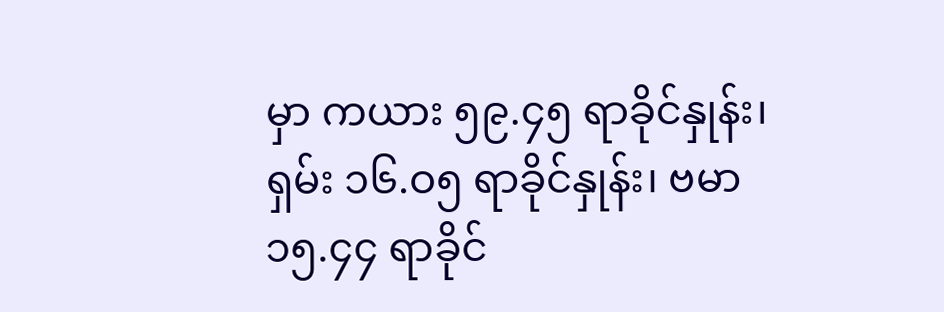မှာ ကယား ၅၉.၄၅ ရာခိုင်နှုန်း၊ ရှမ်း ၁၆.ဝ၅ ရာခိုင်နှုန်း၊ ဗမာ ၁၅.၄၄ ရာခိုင်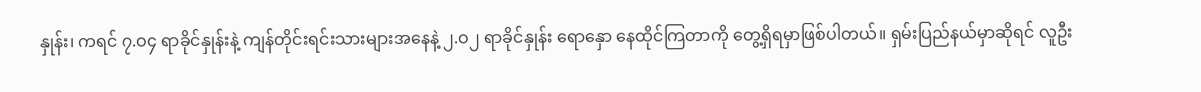နှုန်း၊ ကရင် ၇.ဝ၄ ရာခိုင်နှုန်းနဲ့ ကျန်တိုင်းရင်းသားများအနေနဲ့ ၂.ဝ၂ ရာခိုင်နှုန်း ရောနှော နေထိုင်ကြတာကို တွေ့ရှိရမှာဖြစ်ပါတယ်။ ရှမ်းပြည်နယ်မှာဆိုရင် လူဦး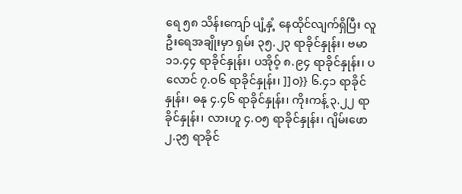ရေ ၅၈ သိန်းကျော် ပျံ့နှံ့ နေထိုင်လျက်ရှိပြီး လူဦးရေအချိုးမှာ ရှမ်း ၃၅.၂၃ ရာခိုင်နှုန်း၊ ဗမာ ၁၁.၄၄ ရာခိုင်နှုန်း၊ ပအိုဝ့် ၈.၉၄ ရာခိုင်နှုန်း၊ ပလောင် ၇.ဝ၆ ရာခိုင်နှုန်း၊ ]]ဝ}} ၆.၄၁ ရာခိုင်နှုန်း၊ ဓနု ၄.၄၆ ရာခိုင်နှုန်း၊ ကိုးကန့် ၃.၂၂ ရာခိုင်နှုန်း၊ လားဟူ ၄.ဝ၅ ရာခိုင်နှုန်း၊ ဂျိမ်းဖော ၂.၃၅ ရာခိုင်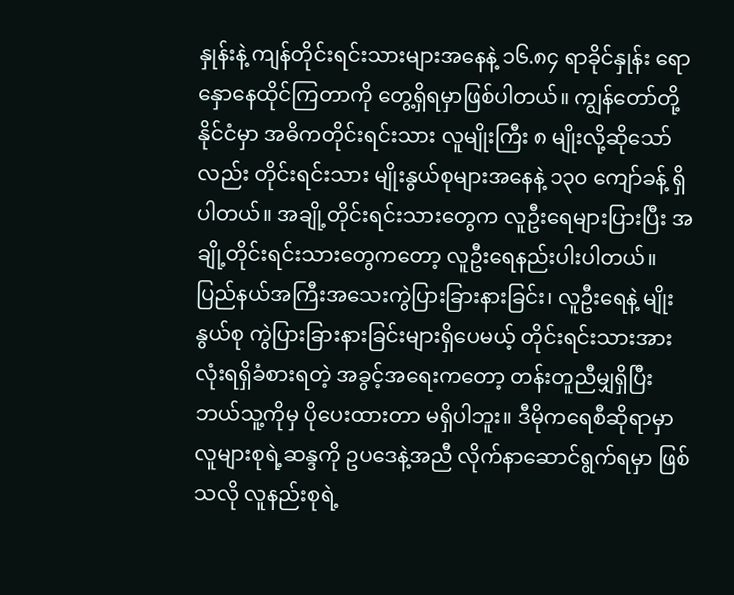နှုန်းနဲ့ ကျန်တိုင်းရင်းသားများအနေနဲ့ ၁၆.၈၄ ရာခိုင်နှုန်း ရောနှောနေထိုင်ကြတာကို တွေ့ရှိရမှာဖြစ်ပါတယ်။ ကျွန်တော်တို့နိုင်ငံမှာ အဓိကတိုင်းရင်းသား လူမျိုးကြီး ၈ မျိုးလို့ဆိုသော်လည်း တိုင်းရင်းသား မျိုးနွယ်စုများအနေနဲ့ ၁၃၀ ကျော်ခန့် ရှိပါတယ်။ အချို့တိုင်းရင်းသားတွေက လူဦးရေများပြားပြီး အချို့တိုင်းရင်းသားတွေကတော့ လူဦးရေနည်းပါးပါတယ်။ ပြည်နယ်အကြီးအသေးကွဲပြားခြားနားခြင်း၊ လူဦးရေနဲ့ မျိုးနွယ်စု ကွဲပြားခြားနားခြင်းများရှိပေမယ့် တိုင်းရင်းသားအားလုံးရရှိခံစားရတဲ့ အခွင့်အရေးကတော့ တန်းတူညီမျှရှိပြီး ဘယ်သူ့ကိုမှ ပိုပေးထားတာ မရှိပါဘူး။ ဒီမိုကရေစီဆိုရာမှာ လူများစုရဲ့ဆန္ဒကို ဥပဒေနဲ့အညီ လိုက်နာဆောင်ရွက်ရမှာ ဖြစ်သလို လူနည်းစုရဲ့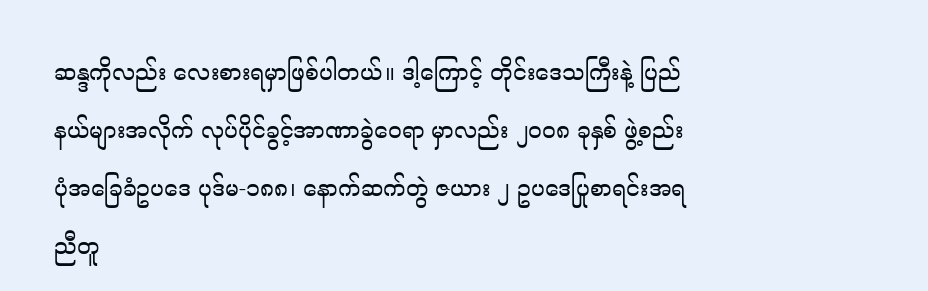ဆန္ဒကိုလည်း လေးစားရမှာဖြစ်ပါတယ်။ ဒါ့ကြောင့် တိုင်းဒေသကြီးနဲ့ ပြည်နယ်များအလိုက် လုပ်ပိုင်ခွင့်အာဏာခွဲဝေရာ မှာလည်း ၂၀ဝ၈ ခုနှစ် ဖွဲ့စည်းပုံအခြေခံဥပဒေ ပုဒ်မ-၁၈၈၊ နောက်ဆက်တွဲ ဇယား ၂ ဥပဒေပြုစာရင်းအရ ညီတူ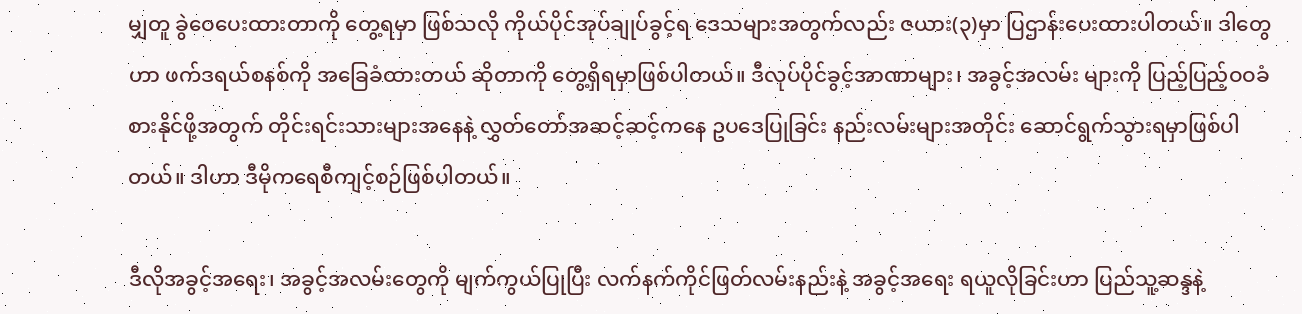မျှတူ ခွဲဝေပေးထားတာကို တွေ့ရမှာ ဖြစ်သလို ကိုယ်ပိုင်အုပ်ချုပ်ခွင့်ရ ဒေသများအတွက်လည်း ဇယား(၃)မှာ ပြဌာန်းပေးထားပါတယ်။ ဒါတွေဟာ ဖက်ဒရယ်စနစ်ကို အခြေခံထားတယ် ဆိုတာကို တွေ့ရှိရမှာဖြစ်ပါတယ်။ ဒီလုပ်ပိုင်ခွင့်အာဏာများ၊ အခွင့်အလမ်း များကို ပြည့်ပြည့်ဝဝခံစားနိုင်ဖို့အတွက် တိုင်းရင်းသားများအနေနဲ့ လွှတ်တော်အဆင့်ဆင့်ကနေ ဥပဒေပြုခြင်း နည်းလမ်းများအတိုင်း ဆောင်ရွက်သွားရမှာဖြစ်ပါတယ်။ ဒါဟာ ဒီမိုကရေစီကျင့်စဉ်ဖြစ်ပါတယ်။

ဒီလိုအခွင့်အရေး၊ အခွင့်အလမ်းတွေကို မျက်ကွယ်ပြုပြီး လက်နက်ကိုင်ဖြတ်လမ်းနည်းနဲ့ အခွင့်အရေး ရယူလိုခြင်းဟာ ပြည်သူ့ဆန္ဒနဲ့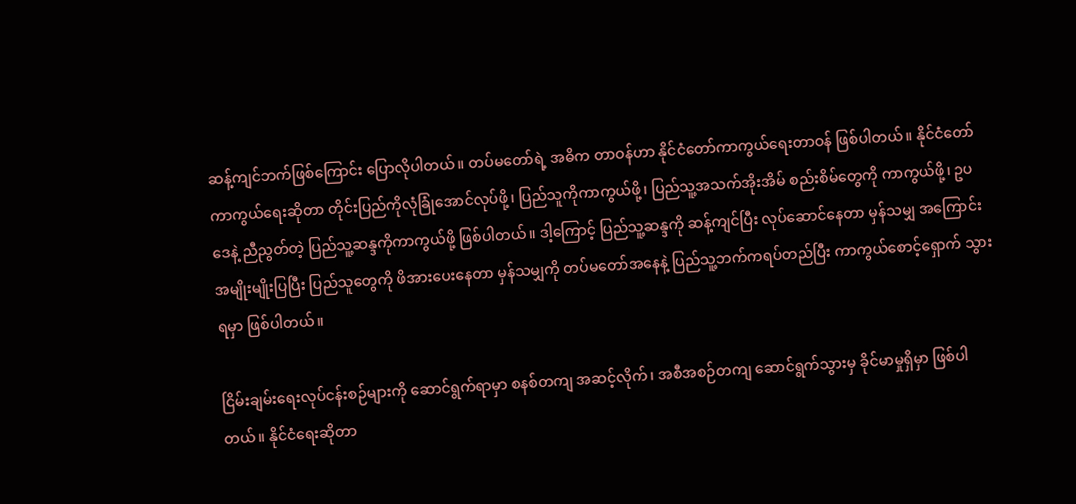ဆန့်ကျင်ဘက်ဖြစ်ကြောင်း ပြောလိုပါတယ်။ တပ်မတော်ရဲ့ အဓိက တာဝန်ဟာ နိုင်ငံတော်ကာကွယ်ရေးတာဝန် ဖြစ်ပါတယ်။ နိုင်ငံတော်ကာကွယ်ရေးဆိုတာ တိုင်းပြည်ကိုလုံခြုံအောင်လုပ်ဖို့၊ ပြည်သူကိုကာကွယ်ဖို့၊ ပြည်သူ့အသက်အိုးအိမ် စည်းစိမ်တွေကို ကာကွယ်ဖို့၊ ဥပဒေနဲ့ ညီညွတ်တဲ့ ပြည်သူ့ဆန္ဒကိုကာကွယ်ဖို့ ဖြစ်ပါတယ်။ ဒါ့ကြောင့် ပြည်သူ့ဆန္ဒကို ဆန့်ကျင်ပြီး လုပ်ဆောင်နေတာ မှန်သမျှ အကြောင်းအမျိုးမျိုးပြပြီး ပြည်သူတွေကို ဖိအားပေးနေတာ မှန်သမျှကို တပ်မတော်အနေနဲ့ ပြည်သူ့ဘက်ကရပ်တည်ပြီး ကာကွယ်စောင့်ရှောက် သွားရမှာ ဖြစ်ပါတယ်။

ငြိမ်းချမ်းရေးလုပ်ငန်းစဉ်များကို ဆောင်ရွက်ရာမှာ စနစ်တကျ အဆင့်လိုက်၊ အစီအစဉ်တကျ ဆောင်ရွက်သွားမှ ခိုင်မာမှုရှိမှာ ဖြစ်ပါတယ်။ နိုင်ငံရေးဆိုတာ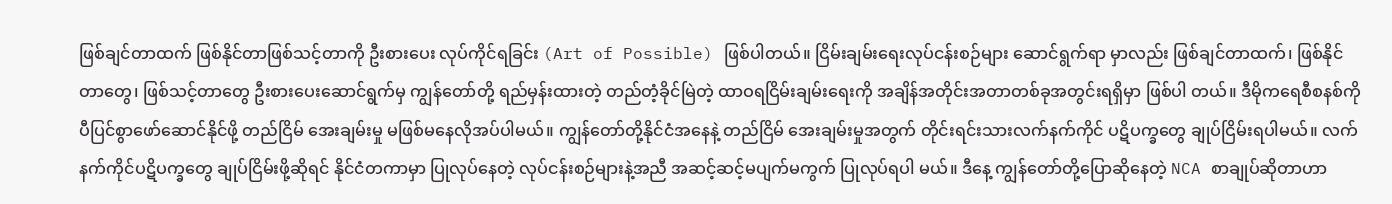ဖြစ်ချင်တာထက် ဖြစ်နိုင်တာဖြစ်သင့်တာကို ဦးစားပေး လုပ်ကိုင်ရခြင်း (Art of Possible) ဖြစ်ပါတယ်။ ငြိမ်းချမ်းရေးလုပ်ငန်းစဉ်များ ဆောင်ရွက်ရာ မှာလည်း ဖြစ်ချင်တာထက်၊ ဖြစ်နိုင်တာတွေ၊ ဖြစ်သင့်တာတွေ ဦးစားပေးဆောင်ရွက်မှ ကျွန်တော်တို့ ရည်မှန်းထားတဲ့ တည်တံ့ခိုင်မြဲတဲ့ ထာဝရငြိမ်းချမ်းရေးကို အချိန်အတိုင်းအတာတစ်ခုအတွင်းရရှိမှာ ဖြစ်ပါ တယ်။ ဒီမိုကရေစီစနစ်ကိုပီပြင်စွာဖော်ဆောင်နိုင်ဖို့ တည်ငြိမ် အေးချမ်းမှု မဖြစ်မနေလိုအပ်ပါမယ်။ ကျွန်တော်တို့နိုင်ငံအနေနဲ့ တည်ငြိမ် အေးချမ်းမှုအတွက် တိုင်းရင်းသားလက်နက်ကိုင် ပဋိပက္ခတွေ ချုပ်ငြိမ်းရပါမယ်။ လက်နက်ကိုင်ပဋိပက္ခတွေ ချုပ်ငြိမ်းဖို့ဆိုရင် နိုင်ငံတကာမှာ ပြုလုပ်နေတဲ့ လုပ်ငန်းစဉ်များနဲ့အညီ အဆင့်ဆင့်မပျက်မကွက် ပြုလုပ်ရပါ မယ်။ ဒီနေ့ ကျွန်တော်တို့ပြောဆိုနေတဲ့ NCA စာချုပ်ဆိုတာဟာ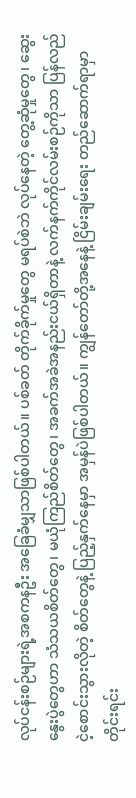လုပ်ငန်းစဉ်များရဲ့အစကနဦး အခြေခံမျှသာဖြစ်ပါတယ်။ ပစ်ခတ် တိုက်ခိုက်မှုတွေ မရပ်စဲဘဲ လုပ်နေတဲ့ တွေ့ဆုံမှုတွေ၊ ဆွေးနွေးပွဲတွေဟာ သံသယစိတ်တွေ၊ မယုံကြည်စိတ်တွေ၊ အခက်အခဲအနည်းငယ်ရှိတာနဲ့ လက်နက်ကိုင်လမ်းစဉ်ကိုသာ ပြန်လည်ငဲ့စောင်းသွားလိုတဲ့ စိတ်တွေနဲ့ ပြည့်နှက်နေမှာ အမှန်ပဲဖြစ်ပါတယ်။ ကျွန်တော်တို့အနေနဲ့ ငြိမ်းချမ်းရေး တည်ဆောက်ရာမှာ တိုင်းရင်း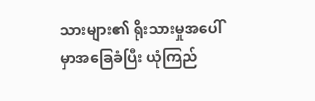သားများ၏ ရိုးသားမှုအပေါ်မှာအခြေခံပြီး ယုံကြည်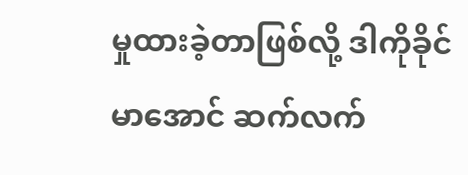မှုထားခဲ့တာဖြစ်လို့ ဒါကိုခိုင်မာအောင် ဆက်လက်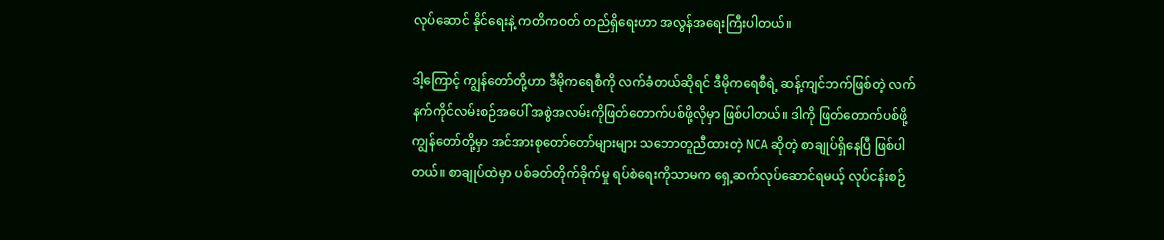လုပ်ဆောင် နိုင်ရေးနဲ့ ကတိကဝတ် တည်ရှိရေးဟာ အလွန်အရေးကြီးပါတယ်။

ဒါ့ကြောင့် ကျွန်တော်တို့ဟာ ဒီမိုကရေစီကို လက်ခံတယ်ဆိုရင် ဒီမိုကရေစီရဲ့ ဆန့်ကျင်ဘက်ဖြစ်တဲ့ လက်နက်ကိုင်လမ်းစဉ်အပေါ် အစွဲအလမ်းကိုဖြတ်တောက်ပစ်ဖို့လိုမှာ ဖြစ်ပါတယ်။ ဒါကို ဖြတ်တောက်ပစ်ဖို့ ကျွန်တော်တို့မှာ အင်အားစုတော်တော်များများ သဘောတူညီထားတဲ့ NCA ဆိုတဲ့ စာချုပ်ရှိနေပြီ ဖြစ်ပါတယ်။ စာချုပ်ထဲမှာ ပစ်ခတ်တိုက်ခိုက်မှု ရပ်စဲရေးကိုသာမက ရှေ့ဆက်လုပ်ဆောင်ရမယ့် လုပ်ငန်းစဉ်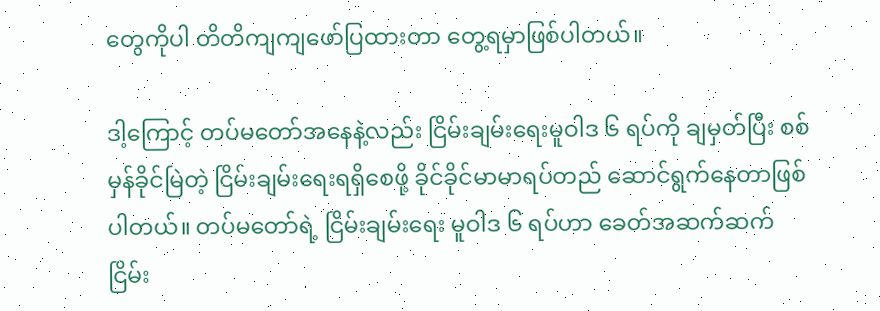တွေကိုပါ တိတိကျကျဖော်ပြထားတာ တွေ့ရမှာဖြစ်ပါတယ်။

ဒါ့ကြောင့် တပ်မတော်အနေနဲ့လည်း ငြိမ်းချမ်းရေးမူဝါဒ ၆ ရပ်ကို ချမှတ်ပြီး စစ်မှန်ခိုင်မြဲတဲ့ ငြိမ်းချမ်းရေးရရှိစေဖို့ ခိုင်ခိုင်မာမာရပ်တည် ဆောင်ရွက်နေတာဖြစ်ပါတယ်။ တပ်မတော်ရဲ့ ငြိမ်းချမ်းရေး မူဝါဒ ၆ ရပ်ဟာ ခေတ်အဆက်ဆက် ငြိမ်း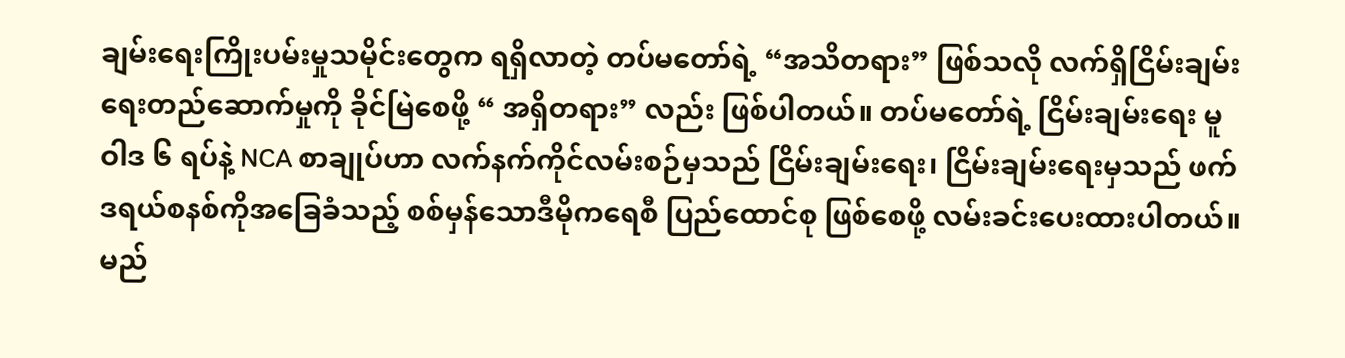ချမ်းရေးကြိုးပမ်းမှုသမိုင်းတွေက ရရှိလာတဲ့ တပ်မတော်ရဲ့ “အသိတရား” ဖြစ်သလို လက်ရှိငြိမ်းချမ်းရေးတည်ဆောက်မှုကို ခိုင်မြဲစေဖို့ “ အရှိတရား” လည်း ဖြစ်ပါတယ်။ တပ်မတော်ရဲ့ ငြိမ်းချမ်းရေး မူဝါဒ ၆ ရပ်နဲ့ NCA စာချုပ်ဟာ လက်နက်ကိုင်လမ်းစဉ်မှသည် ငြိမ်းချမ်းရေး၊ ငြိမ်းချမ်းရေးမှသည် ဖက်ဒရယ်စနစ်ကိုအခြေခံသည့် စစ်မှန်သောဒီမိုကရေစီ ပြည်ထောင်စု ဖြစ်စေဖို့ လမ်းခင်းပေးထားပါတယ်။ မည်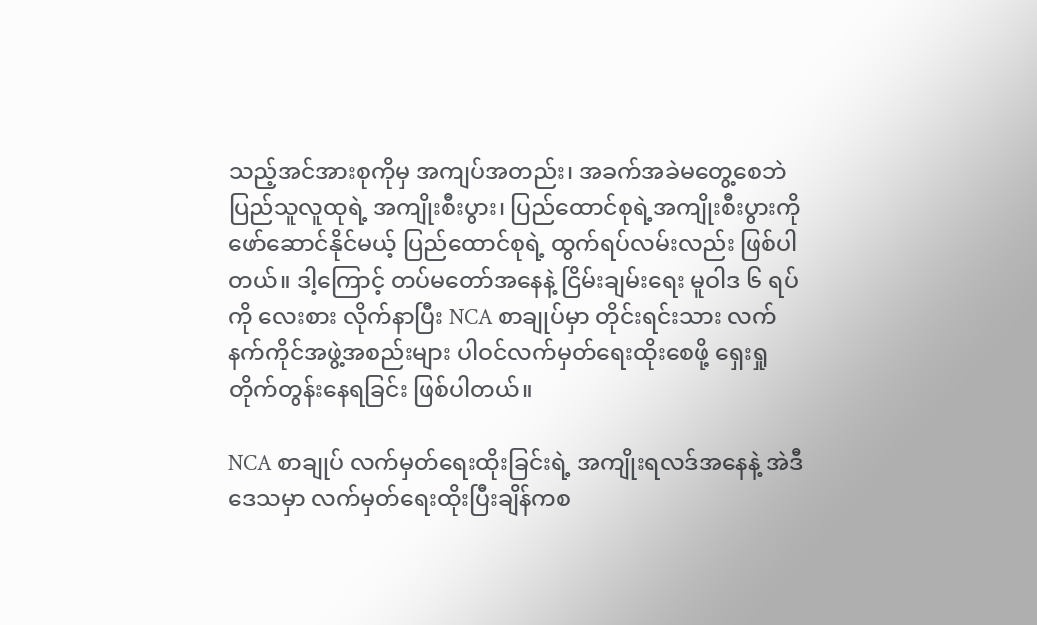သည့်အင်အားစုကိုမှ အကျပ်အတည်း၊ အခက်အခဲမတွေ့စေဘဲ ပြည်သူလူထုရဲ့ အကျိုးစီးပွား၊ ပြည်ထောင်စုရဲ့အကျိုးစီးပွားကို ဖော်ဆောင်နိုင်မယ့် ပြည်ထောင်စုရဲ့ ထွက်ရပ်လမ်းလည်း ဖြစ်ပါတယ်။ ဒါ့ကြောင့် တပ်မတော်အနေနဲ့ ငြိမ်းချမ်းရေး မူဝါဒ ၆ ရပ်ကို လေးစား လိုက်နာပြီး NCA စာချုပ်မှာ တိုင်းရင်းသား လက်နက်ကိုင်အဖွဲ့အစည်းများ ပါဝင်လက်မှတ်ရေးထိုးစေဖို့ ရှေးရှုတိုက်တွန်းနေရခြင်း ဖြစ်ပါတယ်။

NCA စာချုပ် လက်မှတ်ရေးထိုးခြင်းရဲ့ အကျိုးရလဒ်အနေနဲ့ အဲဒီဒေသမှာ လက်မှတ်ရေးထိုးပြီးချိန်ကစ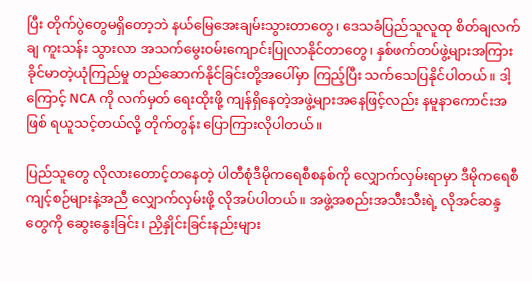ပြီး တိုက်ပွဲတွေမရှိတော့ဘဲ နယ်မြေအေးချမ်းသွားတာတွေ၊ ဒေသခံပြည်သူလူထု စိတ်ချလက်ချ ကူးသန်း သွားလာ အသက်မွေးဝမ်းကျောင်းပြုလာနိုင်တာတွေ၊ နှစ်ဖက်တပ်ဖွဲ့များအကြား ခိုင်မာတဲ့ယုံကြည်မှု တည်ဆောက်နိုင်ခြင်းတို့အပေါ်မှာ ကြည့်ပြီး သက်သေပြနိုင်ပါတယ်။ ဒါ့ကြောင့် NCA ကို လက်မှတ် ရေးထိုးဖို့ ကျန်ရှိနေတဲ့အဖွဲ့များအနေဖြင့်လည်း နမူနာကောင်းအဖြစ် ရယူသင့်တယ်လို့ တိုက်တွန်း ပြောကြားလိုပါတယ်။

ပြည်သူတွေ လိုလားတောင့်တနေတဲ့ ပါတီစုံဒီမိုကရေစီစနစ်ကို လျှောက်လှမ်းရာမှာ ဒီမိုကရေစီ ကျင့်စဉ်များနဲ့အညီ လျှောက်လှမ်းဖို့ လိုအပ်ပါတယ်။ အဖွဲ့အစည်းအသီးသီးရဲ့ လိုအင်ဆန္ဒတွေကို ဆွေးနွေးခြင်း၊ ညှိနှိုင်းခြင်းနည်းများ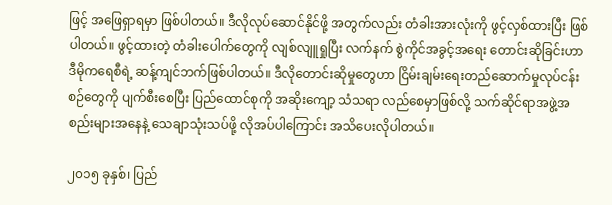ဖြင့် အဖြေရှာရမှာ ဖြစ်ပါတယ်။ ဒီလိုလုပ်ဆောင်နိုင်ဖို့ အတွက်လည်း တံခါးအားလုံးကို ဖွင့်လှစ်ထားပြီး ဖြစ်ပါတယ်။ ဖွင့်ထားတဲ့ တံခါးပေါက်တွေကို လျစ်လျူရှုပြီး လက်နက် စွဲကိုင်အခွင့်အရေး တောင်းဆိုခြင်းဟာ ဒီမိုကရေစီရဲ့ ဆန့်ကျင်ဘက်ဖြစ်ပါတယ်။ ဒီလိုတောင်းဆိုမှုတွေဟာ ငြိမ်းချမ်းရေးတည်ဆောက်မှုလုပ်ငန်းစဉ်တွေကို ပျက်စီးစေပြီး ပြည်ထောင်စုကို အဆိုးကျော့ သံသရာ လည်စေမှာဖြစ်လို့ သက်ဆိုင်ရာအဖွဲ့အစည်းများအနေနဲ့ သေချာသုံးသပ်ဖို့ လိုအပ်ပါကြောင်း အသိပေးလိုပါတယ်။

၂၀၁၅ ခုနှစ်၊ ပြည်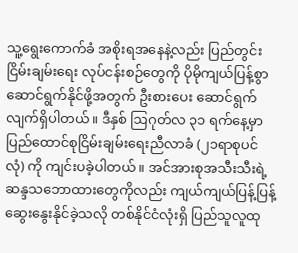သူ့ရွေးကောက်ခံ အစိုးရအနေနဲ့လည်း ပြည်တွင်းငြိမ်းချမ်းရေး လုပ်ငန်းစဉ်တွေကို ပိုမိုကျယ်ပြန့်စွာ ဆောင်ရွက်နိုင်ဖို့အတွက် ဦးစားပေး ဆောင်ရွက်လျက်ရှိပါတယ်။ ဒီနှစ် ဩဂုတ်လ ၃၁ ရက်နေ့မှာ ပြည်ထောင်စုငြိမ်းချမ်းရေးညီလာခံ (၂၁ရာစုပင်လုံ) ကို ကျင်းပခဲ့ပါတယ်။ အင်အားစုအသီးသီးရဲ့ ဆန္ဒသဘောထားတွေကိုလည်း ကျယ်ကျယ်ပြန့်ပြန့် ဆွေးနွေးနိုင်ခဲ့သလို တစ်နိုင်ငံလုံးရှိ ပြည်သူလူထု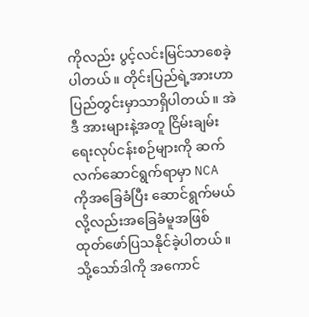ကိုလည်း ပွင့်လင်းမြင်သာစေခဲ့ပါတယ်။ တိုင်းပြည်ရဲ့အားဟာ ပြည်တွင်းမှာသာရှိပါတယ်။ အဲဒီ အားများနဲ့အတူ ငြိမ်းချမ်းရေးလုပ်ငန်းစဉ်များကို ဆက်လက်ဆောင်ရွက်ရာမှာ NCA ကိုအခြေခံပြီး ဆောင်ရွက်မယ် လို့လည်းအခြေခံမူအဖြစ် ထုတ်ဖော်ပြသနိုင်ခဲ့ပါတယ်။ သို့သော်ဒါကို အကောင်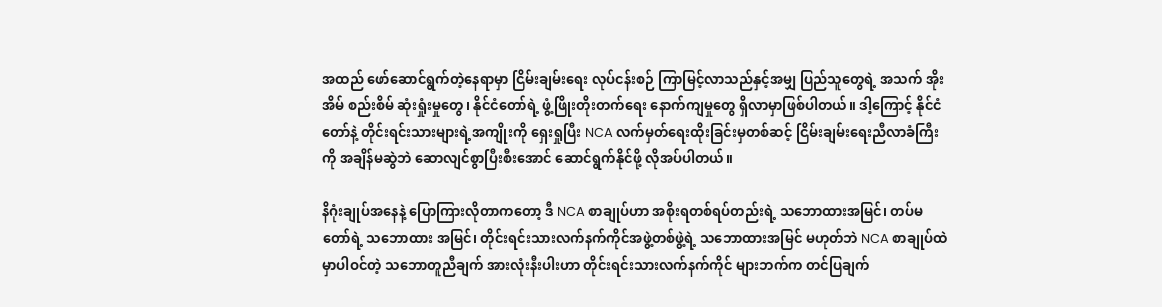အထည် ဖော်ဆောင်ရွက်တဲ့နေရာမှာ ငြိမ်းချမ်းရေး လုပ်ငန်းစဉ် ကြာမြင့်လာသည်နှင့်အမျှ ပြည်သူတွေရဲ့ အသက် အိုးအိမ် စည်းစိမ် ဆုံးရှုံးမှုတွေ၊ နိုင်ငံတော်ရဲ့ ဖွံ့ဖြိုးတိုးတက်ရေး နောက်ကျမှုတွေ ရှိလာမှာဖြစ်ပါတယ်။ ဒါ့ကြောင့် နိုင်ငံတော်နဲ့ တိုင်းရင်းသားများရဲ့အကျိုးကို ရှေးရှုပြီး NCA လက်မှတ်ရေးထိုးခြင်းမှတစ်ဆင့် ငြိမ်းချမ်းရေးညီလာခံကြီးကို အချိန်မဆွဲဘဲ ဆောလျင်စွာပြီးစီးအောင် ဆောင်ရွက်နိုင်ဖို့ လိုအပ်ပါတယ်။

နိဂုံးချုပ်အနေနဲ့ ပြောကြားလိုတာကတော့ ဒီ NCA စာချုပ်ဟာ အစိုးရတစ်ရပ်တည်းရဲ့ သဘောထားအမြင်၊ တပ်မတော်ရဲ့ သဘောထား အမြင်၊ တိုင်းရင်းသားလက်နက်ကိုင်အဖွဲ့တစ်ဖွဲ့ရဲ့ သဘောထားအမြင် မဟုတ်ဘဲ NCA စာချုပ်ထဲမှာပါဝင်တဲ့ သဘောတူညီချက် အားလုံးနီးပါးဟာ တိုင်းရင်းသားလက်နက်ကိုင် များဘက်က တင်ပြချက်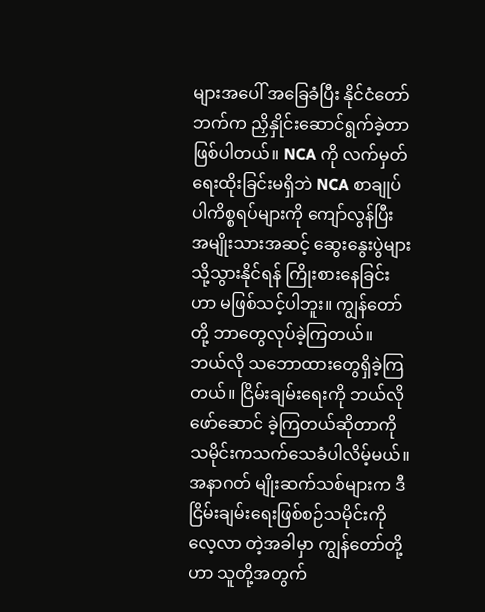များအပေါ် အခြေခံပြီး နိုင်ငံတော်ဘက်က ညှိနှိုင်းဆောင်ရွက်ခဲ့တာဖြစ်ပါတယ်။ NCA ကို လက်မှတ်ရေးထိုးခြင်းမရှိဘဲ NCA စာချုပ်ပါကိစ္စရပ်များကို ကျော်လွန်ပြီး အမျိုးသားအဆင့် ဆွေးနွေးပွဲများသို့သွားနိုင်ရန် ကြိုးစားနေခြင်းဟာ မဖြစ်သင့်ပါဘူး။ ကျွန်တော်တို့ ဘာတွေလုပ်ခဲ့ကြတယ်။ ဘယ်လို သဘောထားတွေရှိခဲ့ကြတယ်။ ငြိမ်းချမ်းရေးကို ဘယ်လိုဖော်ဆောင် ခဲ့ကြတယ်ဆိုတာကို သမိုင်းကသက်သေခံပါလိမ့်မယ်။ အနာဂတ် မျိုးဆက်သစ်များက ဒီငြိမ်းချမ်းရေးဖြစ်စဉ်သမိုင်းကို လေ့လာ တဲ့အခါမှာ ကျွန်တော်တို့ဟာ သူတို့အတွက်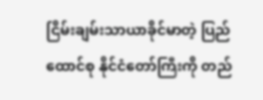ငြိမ်းချမ်းသာယာခိုင်မာတဲ့ ပြည်ထောင်စု နိုင်ငံတော်ကြီးကို တည်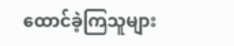ထောင်ခဲ့ကြသူများ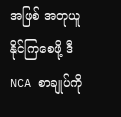အဖြစ် အတုယူနိုင်ကြစေဖို့ ဒီ NCA စာချုပ်ကို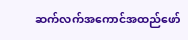ဆက်လက်အကောင်အထည်ဖော်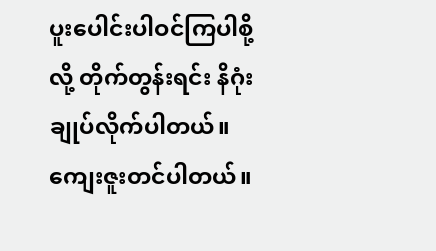ပူးပေါင်းပါဝင်ကြပါစို့လို့ တိုက်တွန်းရင်း နိဂုံးချုပ်လိုက်ပါတယ်။ ကျေးဇူးတင်ပါတယ်။